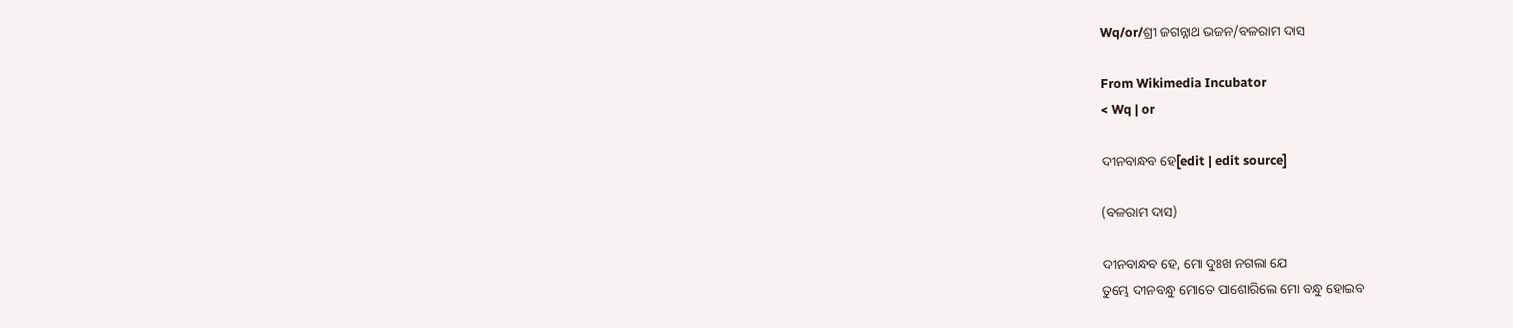Wq/or/ଶ୍ରୀ ଜଗନ୍ନାଥ ଭଜନ/ବଳରାମ ଦାସ

From Wikimedia Incubator
< Wq | or

ଦୀନବାନ୍ଧବ ହେ[edit | edit source]

(ବଳରାମ ଦାସ)

ଦୀନବାନ୍ଧବ ହେ, ମୋ ଦୁଃଖ ନଗଲା ଯେ
ତୁମ୍ଭେ ଦୀନବନ୍ଧୁ ମୋତେ ପାଶୋରିଲେ ମୋ ବନ୍ଧୁ ହୋଇବ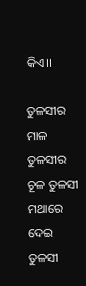କିଏ।।

ତୁଳସୀର ମାଳ ତୁଳସୀର ଚୂଳ ତୁଳସୀ ମଥାରେ ଦେଇ
ତୁଳସୀ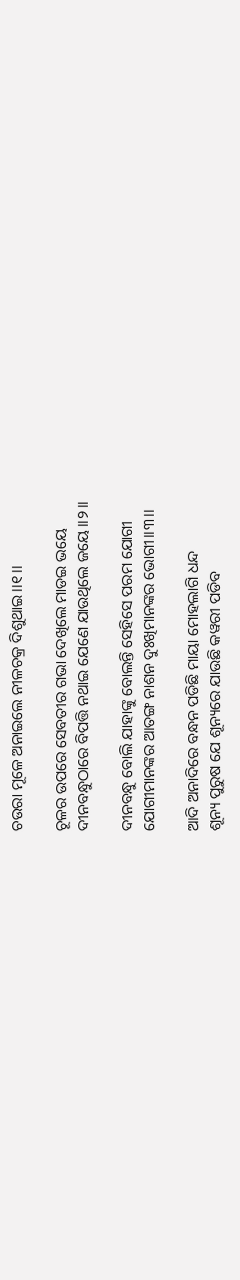ଚଉରା ମୂଳେ ଅନାଇଲେ ନୀଳଚକ୍ର ଦିଶୁଥାଇ।।୧।।

ଚୂଳର ଉପରେ ସେବତୀର ଗଭା ଦେଖିଲେ ମାଡଇ ଭୟେ
ଦୀନବନ୍ଧୁଠାରେ ବିପତ୍ତି ନଥାଇ ଯେଣେ ଯାଉଥିଲେ ଜୟେ।।୨।।

ଦୀନବନ୍ଧୁ ବୋଲି ଯାହାଙ୍କୁ ବୋଲନ୍ତି ସେହିସେ ପରମ ଯୋଗୀ
ଯୋଗୀମାନଙ୍କର ଆତଙ୍ଗ ନାଶନ ଦୁଃଖିମାନଙ୍କର ଭୋଗୀ।।୩।।

ଆଦି ଅନାଦିରେ ବନ୍ଧନ ପଡିଛି ମାୟା ମୋହଲାଗି ଧନ୍ଦ
ଶୂନ୍ୟ ପୁରୁଷ ଯେ ଶୂନ୍ୟରେ ଯାଉଛି କୱରୀ ପଡିବ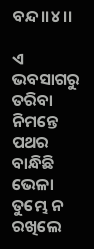ବନ୍ଦ।।୪।।

ଏ ଭବସାଗରୁ ତରିବା ନିମନ୍ତେ ପଥର ବାନ୍ଧିଛି ଭେଳା
ତୁମ୍ଭେ ନ ରଖିଲେ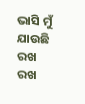ଭାସି ମୁଁ ଯାଉଛି ରଖ ରଖ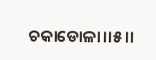ଚକାଡୋଳା।।୫।।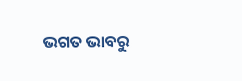ଭଗତ ଭାବରୁ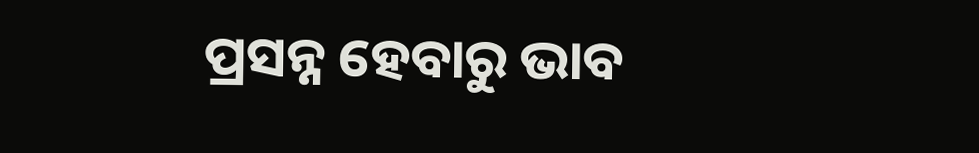ପ୍ରସନ୍ନ ହେବାରୁ ଭାବ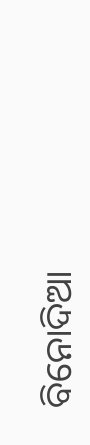ବିନୋଦିଆ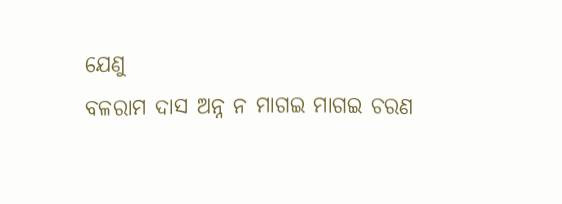ଯେଣୁ
ବଳରାମ ଦାସ ଅନ୍ନ ନ ମାଗଇ ମାଗଇ ଚରଣ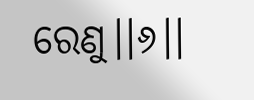ରେଣୁ।।୬।।